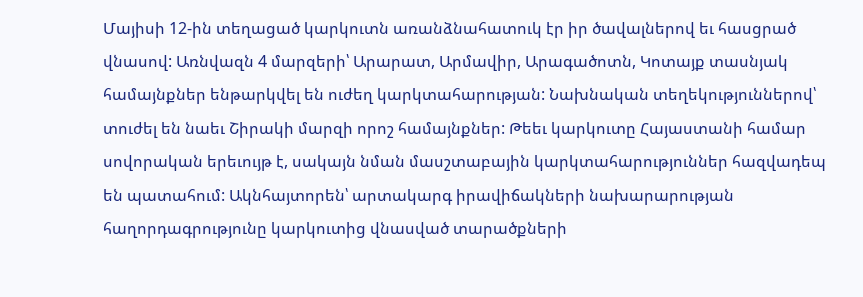Մայիսի 12-ին տեղացած կարկուտն առանձնահատուկ էր իր ծավալներով եւ հասցրած վնասով: Առնվազն 4 մարզերի՝ Արարատ, Արմավիր, Արագածոտն, Կոտայք տասնյակ համայնքներ ենթարկվել են ուժեղ կարկտահարության: Նախնական տեղեկություններով՝ տուժել են նաեւ Շիրակի մարզի որոշ համայնքներ: Թեեւ կարկուտը Հայաստանի համար սովորական երեւույթ է, սակայն նման մասշտաբային կարկտահարություններ հազվադեպ են պատահում: Ակնհայտորեն՝ արտակարգ իրավիճակների նախարարության հաղորդագրությունը կարկուտից վնասված տարածքների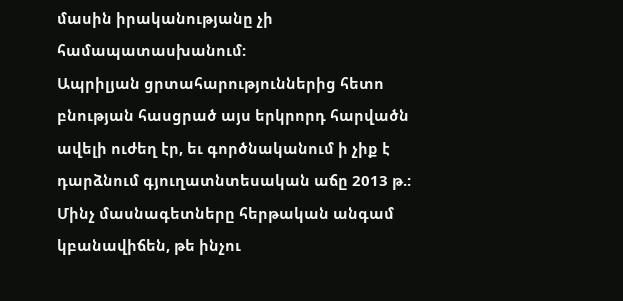մասին իրականությանը չի համապատասխանում:
Ապրիլյան ցրտահարություններից հետո բնության հասցրած այս երկրորդ հարվածն ավելի ուժեղ էր, եւ գործնականում ի չիք է դարձնում գյուղատնտեսական աճը 2013 թ.: Մինչ մասնագետները հերթական անգամ կբանավիճեն, թե ինչու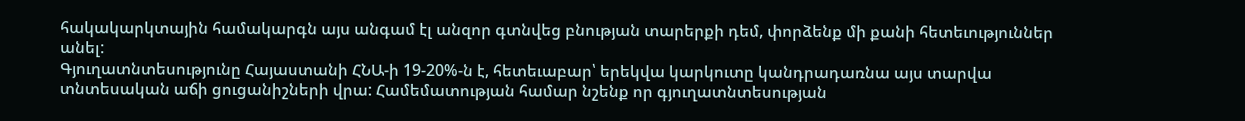հակակարկտային համակարգն այս անգամ էլ անզոր գտնվեց բնության տարերքի դեմ, փորձենք մի քանի հետեւություններ անել:
Գյուղատնտեսությունը Հայաստանի ՀՆԱ-ի 19-20%-ն է, հետեւաբար՝ երեկվա կարկուտը կանդրադառնա այս տարվա տնտեսական աճի ցուցանիշների վրա: Համեմատության համար նշենք որ գյուղատնտեսության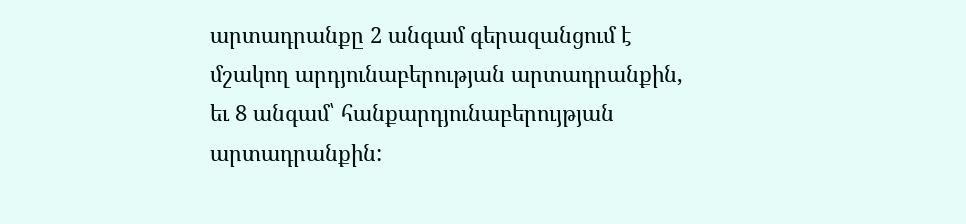արտադրանքը 2 անգամ գերազանցում է մշակող արդյունաբերության արտադրանքին, եւ 8 անգամ՝ հանքարդյունաբերույթյան արտադրանքին: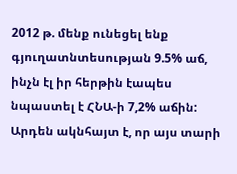2012 թ. մենք ունեցել ենք գյուղատնտեսության 9.5% աճ, ինչն էլ իր հերթին էապես նպաստել է ՀՆԱ-ի 7,2% աճին: Արդեն ակնհայտ է, որ այս տարի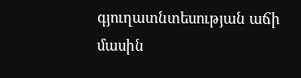գյուղատնտեսության աճի մասին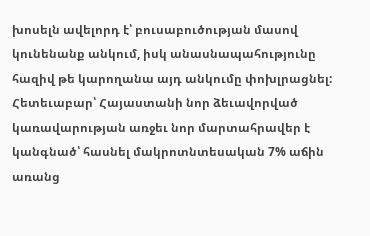խոսելն ավելորդ է՝ բուսաբուծության մասով կունենանք անկում, իսկ անասնապահությունը հազիվ թե կարողանա այդ անկումը փոխլրացնել:
Հետեւաբար՝ Հայաստանի նոր ձեւավորված կառավարության առջեւ նոր մարտահրավեր է կանգնած՝ հասնել մակրոտնտեսական 7% աճին առանց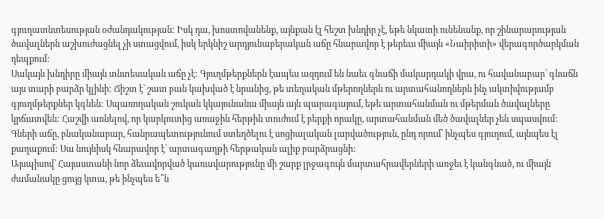գյուղատնտեսության օժանդակության: Իսկ դա, խոստովանենք, այնքան էլ հեշտ խնդիր չէ, եթե նկատի ունենանք, որ շինարարության ծավալներն աշխուժացնել չի ստացվում, իսկ երկնիշ արդյունաբերական աճը հնարավոր է թերեւս միայն «Նաիրիտի» վերագործարկման դեպքում:
Սակայն խնդիրը միայն տնտեսական աճը չէ: Գյուղմթերքներն էապես ազդում են նաեւ գնաճի մակարդակի վրա, ու հավանաբար՝ գնաճն այս տարի բարձր կլինի: Ճիշտ է՝ շատ բան կախված է նրանից, թե տեղական մթերողներն ու արտահանողներն ինչ ակտիվությամբ գյուղմթերքներ կգնեն: Սպառողական շուկան կկայունանա միայն այն պարագայում, եթե արտահանման ու մթերման ծավալները կրճատվեն: Հաշվի առնելով, որ կարկուտից առաջին հերթին տուժում է բերքի որակը, արտահանման մեծ ծավալներ չեն սպասվում:
Գների աճը, բնականաբար, հանրապետությունում ստեղծելու է սոցիալական լարվածություն, ընդ որում՝ ինչպես գյուղում, այնպես էլ քաղաքում: Սա նույնիսկ հնարավոր է՝ արտագաղթի հերթական ալիք բարձրացնի:
Այսպիսով՝ Հայաստանի նոր ձեւավորված կառավարությունը մի շարք լրջագույն մարտահրավերների առջեւ է կանգնած, ու միայն ժամանակը ցույց կտա, թե ինչպես ե՞ն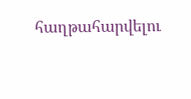հաղթահարվելու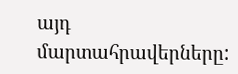այդ մարտահրավերները: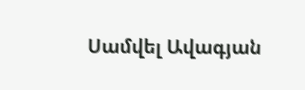Սամվել Ավագյան